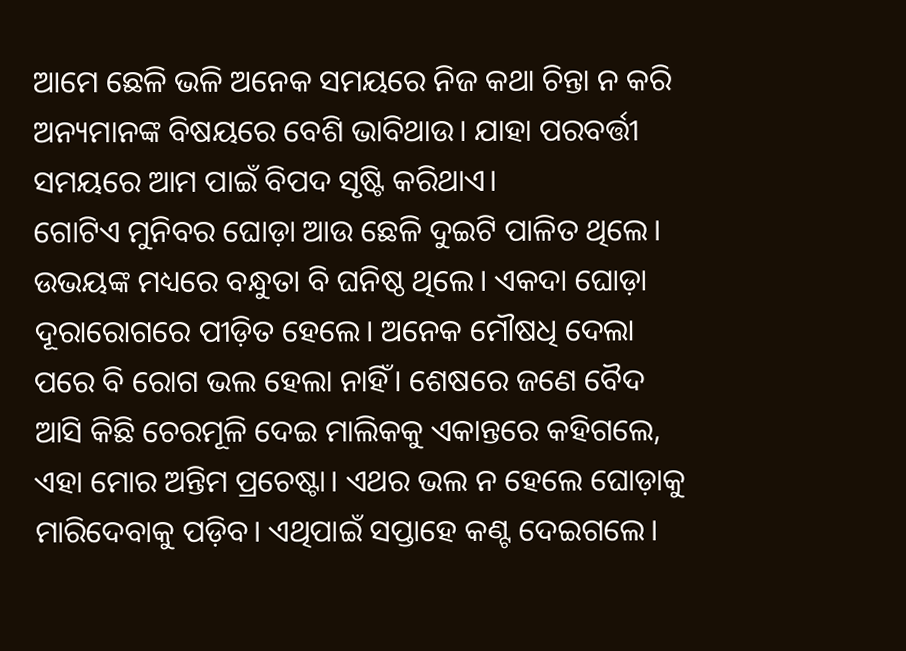ଆମେ ଛେଳି ଭଳି ଅନେକ ସମୟରେ ନିଜ କଥା ଚିନ୍ତା ନ କରି ଅନ୍ୟମାନଙ୍କ ବିଷୟରେ ବେଶି ଭାବିଥାଉ। ଯାହା ପରବର୍ତ୍ତୀ ସମୟରେ ଆମ ପାଇଁ ବିପଦ ସୃଷ୍ଟି କରିଥାଏ।
ଗୋଟିଏ ମୁନିବର ଘୋଡ଼ା ଆଉ ଛେଳି ଦୁଇଟି ପାଳିତ ଥିଲେ। ଉଭୟଙ୍କ ମଧ୍ୟରେ ବନ୍ଧୁତା ବି ଘନିଷ୍ଠ ଥିଲେ। ଏକଦା ଘୋଡ଼ା ଦୂରାରୋଗରେ ପୀଡ଼ିତ ହେଲେ। ଅନେକ ମୌଷଧି ଦେଲା ପରେ ବି ରୋଗ ଭଲ ହେଲା ନାହିଁ। ଶେଷରେ ଜଣେ ବୈଦ ଆସି କିଛି ଚେରମୂଳି ଦେଇ ମାଲିକକୁ ଏକାନ୍ତରେ କହିଗଲେ, ଏହା ମୋର ଅନ୍ତିମ ପ୍ରଚେଷ୍ଟା। ଏଥର ଭଲ ନ ହେଲେ ଘୋଡ଼ାକୁ ମାରିଦେବାକୁ ପଡ଼ିବ। ଏଥିପାଇଁ ସପ୍ତାହେ କଣ୍ଟ ଦେଇଗଲେ।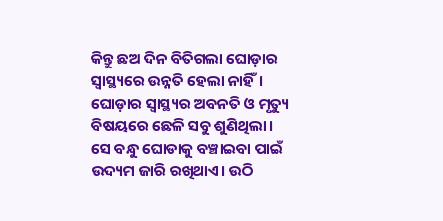କିନ୍ତୁ ଛଅ ଦିନ ବିତିଗଲା ଘୋଡ଼ାର ସ୍ବାସ୍ଥ୍ୟରେ ଉନ୍ନତି ହେଲା ନାହିଁ। ଘୋଡ଼ାର ସ୍ୱାସ୍ଥ୍ୟର ଅବନତି ଓ ମୃତ୍ୟୁ ବିଷୟରେ ଛେଳି ସବୁ ଶୁଣିଥିଲା। ସେ ବନ୍ଧୁ ଘୋଡାକୁ ବଞ୍ଚାଇବା ପାଇଁ ଉଦ୍ୟମ ଜାରି ରଖିଥାଏ। ଉଠି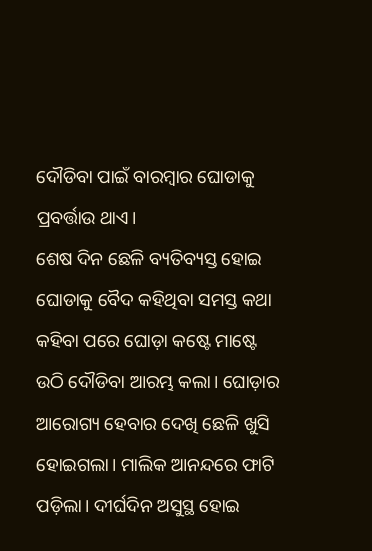ଦୌଡିବା ପାଇଁ ବାରମ୍ବାର ଘୋଡାକୁ ପ୍ରବର୍ତ୍ତାଉ ଥାଏ।
ଶେଷ ଦିନ ଛେଳି ବ୍ୟତିବ୍ୟସ୍ତ ହୋଇ ଘୋଡାକୁ ବୈଦ କହିଥିବା ସମସ୍ତ କଥା କହିବା ପରେ ଘୋଡ଼ା କଷ୍ଟେ ମାଷ୍ଟେ ଉଠି ଦୌଡିବା ଆରମ୍ଭ କଲା। ଘୋଡ଼ାର ଆରୋଗ୍ୟ ହେବାର ଦେଖି ଛେଳି ଖୁସି ହୋଇଗଲା। ମାଲିକ ଆନନ୍ଦରେ ଫାଟି ପଡ଼ିଲା। ଦୀର୍ଘଦିନ ଅସୁସ୍ଥ ହୋଇ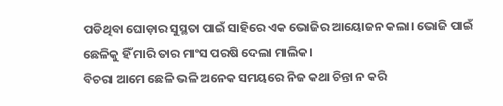ପଡିଥିବା ଘୋଡ଼ାର ସୁସ୍ଥତା ପାଇଁ ସାହିରେ ଏକ ଭୋଜିର ଆୟୋଜନ କଲା। ଭୋଜି ପାଇଁ ଛେଳିକୁ ହିଁ ମାରି ତାର ମାଂସ ପରଷି ଦେଲା ମାଲିକ।
ବିଚରା ଆମେ ଛେଳି ଭଳି ଅନେକ ସମୟରେ ନିଜ କଥା ଚିନ୍ତା ନ କରି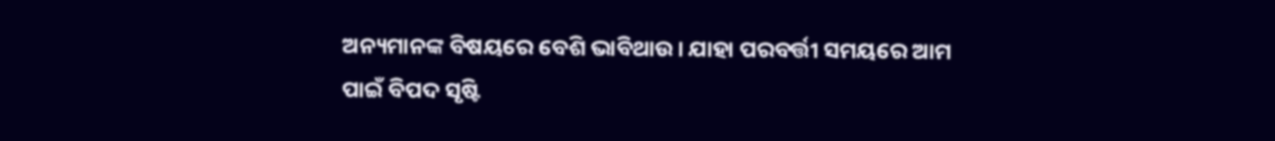ଅନ୍ୟମାନଙ୍କ ବିଷୟରେ ବେଶି ଭାବିଥାଉ। ଯାହା ପରବର୍ତ୍ତୀ ସମୟରେ ଆମ ପାଇଁ ବିପଦ ସୃଷ୍ଟି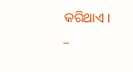କରିଥାଏ।
–